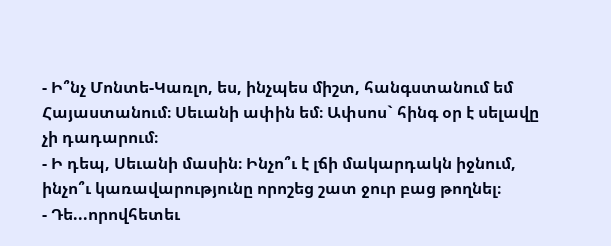- Ի՞նչ Մոնտե-Կառլո, ես, ինչպես միշտ, հանգստանում եմ Հայաստանում։ Սեւանի ափին եմ։ Ափսոս` հինգ օր է սելավը չի դադարում։
- Ի դեպ, Սեւանի մասին։ Ինչո՞ւ է լճի մակարդակն իջնում, ինչո՞ւ կառավարությունը որոշեց շատ ջուր բաց թողնել։
- Դե...որովհետեւ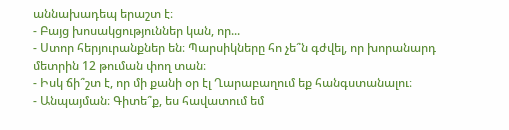աննախադեպ երաշտ է։
- Բայց խոսակցություններ կան, որ...
- Ստոր հերյուրանքներ են։ Պարսիկները հո չե՞ն գժվել, որ խորանարդ մետրին 12 թուման փող տան։
- Իսկ ճի՞շտ է, որ մի քանի օր էլ Ղարաբաղում եք հանգստանալու։
- Անպայման։ Գիտե՞ք, ես հավատում եմ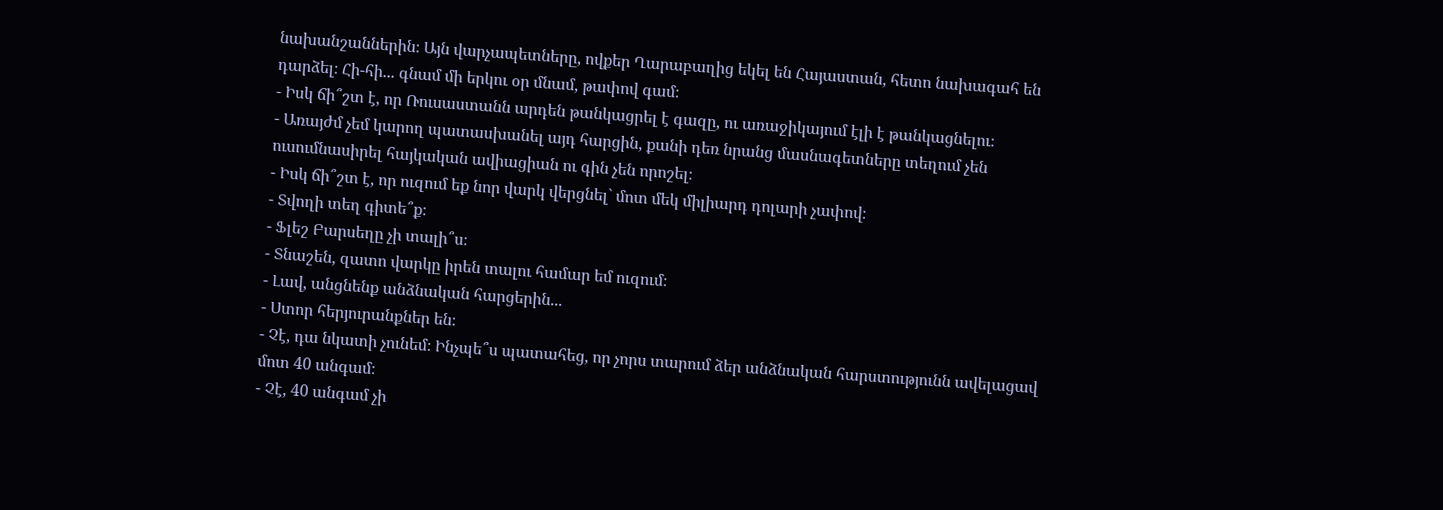նախանշաններին։ Այն վարչապետները, ովքեր Ղարաբաղից եկել են Հայաստան, հետո նախագահ են դարձել։ Հի-հի... գնամ մի երկու օր մնամ, թափով գամ։
- Իսկ ճի՞շտ է, որ Ռուսաստանն արդեն թանկացրել է գազը, ու առաջիկայում էլի է թանկացնելու։
- Առայժմ չեմ կարող պատասխանել այդ հարցին, քանի դեռ նրանց մասնագետները տեղում չեն ուսումնասիրել հայկական ավիացիան ու գին չեն որոշել։
- Իսկ ճի՞շտ է, որ ուզում եք նոր վարկ վերցնել` մոտ մեկ միլիարդ դոլարի չափով։
- Տվողի տեղ գիտե՞ք։
- Ֆլեշ Բարսեղը չի տալի՞ս։
- Տնաշեն, զատո վարկը իրեն տալու համար եմ ուզում։
- Լավ, անցնենք անձնական հարցերին...
- Ստոր հերյուրանքներ են։
- Չէ, դա նկատի չունեմ։ Ինչպե՞ս պատահեց, որ չորս տարում ձեր անձնական հարստությունն ավելացավ մոտ 40 անգամ։
- Չէ, 40 անգամ չի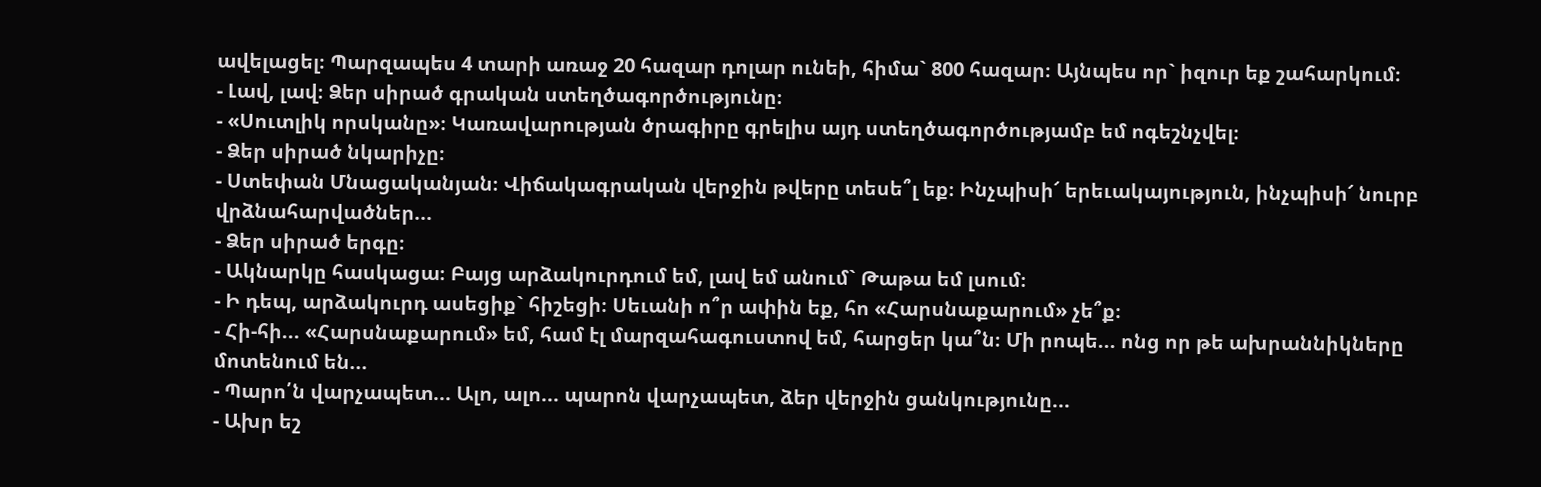ավելացել։ Պարզապես 4 տարի առաջ 20 հազար դոլար ունեի, հիմա` 800 հազար։ Այնպես որ` իզուր եք շահարկում։
- Լավ, լավ։ Ձեր սիրած գրական ստեղծագործությունը։
- «Սուտլիկ որսկանը»։ Կառավարության ծրագիրը գրելիս այդ ստեղծագործությամբ եմ ոգեշնչվել։
- Ձեր սիրած նկարիչը։
- Ստեփան Մնացականյան։ Վիճակագրական վերջին թվերը տեսե՞լ եք։ Ինչպիսի՜ երեւակայություն, ինչպիսի՜ նուրբ վրձնահարվածներ...
- Ձեր սիրած երգը։
- Ակնարկը հասկացա։ Բայց արձակուրդում եմ, լավ եմ անում` Թաթա եմ լսում։
- Ի դեպ, արձակուրդ ասեցիք` հիշեցի։ Սեւանի ո՞ր ափին եք, հո «Հարսնաքարում» չե՞ք։
- Հի-հի... «Հարսնաքարում» եմ, համ էլ մարզահագուստով եմ, հարցեր կա՞ն։ Մի րոպե... ոնց որ թե ախրաննիկները մոտենում են...
- Պարո՛ն վարչապետ... Ալո, ալո... պարոն վարչապետ, ձեր վերջին ցանկությունը...
- Ախր եշ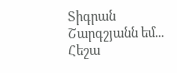Տիգրան Շարգշյանն եմ... Հեշա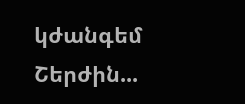կժանգեմ Շերժին...